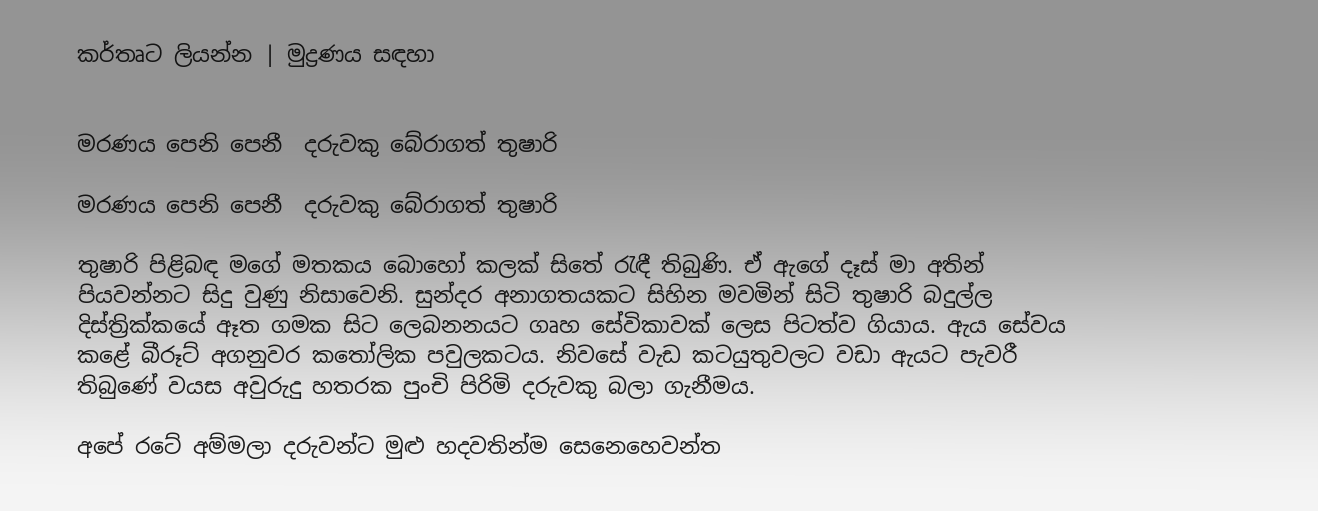කර්තෘට ලියන්න | මුද්‍රණය සඳහා


මරණය පෙනි පෙනී  දරුවකු බේරාගත් තුෂාරි

මරණය පෙනි පෙනී  දරුවකු බේරාගත් තුෂාරි

තුෂාරි පිළිබඳ මගේ මතකය බොහෝ කලක් සිතේ රැඳී තිබුණි. ඒ ඇගේ දෑස් මා අතින් පියවන්නට සිදු වුණු නිසාවෙනි. සුන්දර අනාගතයකට සිහින මවමින් සිටි තුෂාරි බදුල්ල දිස්ත්‍රික්කයේ ඈත ගමක සිට ලෙබනනයට ගෘහ සේවිකාවක් ලෙස පිටත්ව ගියාය. ඇය සේවය කළේ බීරූට් අගනුවර කතෝලික පවුලකටය. නිවසේ වැඩ කටයුතුවලට වඩා ඇයට පැවරී තිබුණේ වයස අවුරුදු හතරක පුංචි පිරිමි දරුවකු බලා ගැනීමය.

අපේ රටේ අම්මලා දරුවන්ට මුළු හදවතින්ම සෙනෙහෙවන්ත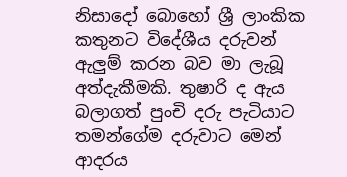නිසාදෝ බොහෝ ශ්‍රී ලාංකික කතුනට විදේශීය දරුවන් ඇලුම් කරන බව මා ලැබූ අත්දැකීමකි. තුෂාරි ද ඇය බලාගත් පුංචි දරු පැටියාට තමන්ගේම දරුවාට මෙන් ආදරය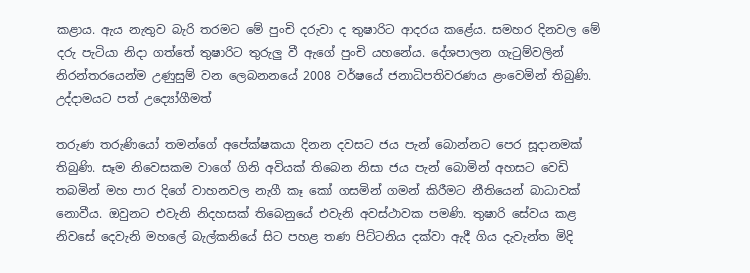කළාය. ඇය නැතුව බැරි තරමට මේ පුංචි දරුවා ද තුෂාරිට ආදරය කළේය. සමහර දිනවල මේ දරු පැටියා නිදා ගත්තේ තුෂාරිට තුරුලු වී ඇගේ පුංචි යහනේය. දේශපාලන ගැටුම්වලින් නිරන්තරයෙන්ම උණුසුම් වන ලෙබනනයේ 2008 වර්ෂයේ ජනාධිපතිවරණය ළංවෙමින් තිබුණි. උද්දාමයට පත් උද්‍යෝගීමත්

තරුණ තරුණියෝ තමන්ගේ අපේක්ෂකයා දිනන දවසට ජය පැන් බොන්නට පෙර සූදානමක් තිබුණි. සෑම නිවෙසකම වාගේ ගිනි අවියක් තිබෙන නිසා ජය පැන් බොමින් අහසට වෙඩි තබමින් මහ පාර දිගේ වාහනවල නැගී කෑ කෝ ගසමින් ගමන් කිරීමට නීතියෙන් බාධාවක් නොවීය. ඔවුනට එවැනි නිදහසක් තිබෙනුයේ එවැනි අවස්ථාවක පමණි. තුෂාරි සේවය කළ නිවසේ දෙවැනි මහලේ බැල්කනියේ සිට පහළ තණ පිට්ටනිය දක්වා ඇදී ගිය දැවැන්ත මිදි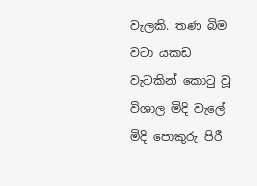වැලකි. තණ බිම වටා යකඩ වැටකින් කොටු වූ විශාල මිදි වැලේ මිදි පොකුරු පිරී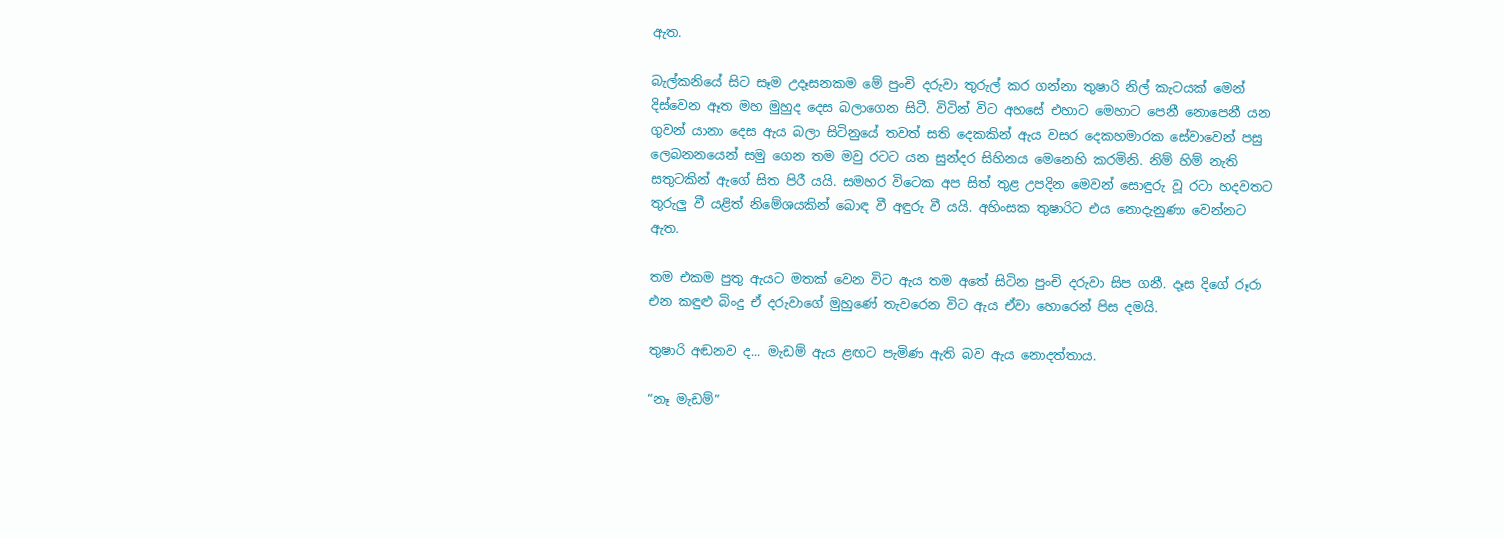ඇත.

බැල්කනියේ සිට සෑම උදෑසනකම මේ පුංචි දරුවා තුරුල් කර ගන්නා තුෂාරි නිල් කැටයක් මෙන් දිස්වෙන ඈත මහ මුහුද දෙස බලාගෙන සිටී. විටින් විට අහසේ එහාට මෙහාට පෙනී නොපෙනී යන ගුවන් යානා දෙස ඇය බලා සිටිනුයේ තවත් සති දෙකකින් ඇය වසර දෙකහමාරක සේවාවෙන් පසු ලෙබනනයෙන් සමු ගෙන තම මවු රටට යන සුන්දර සිහිනය මෙනෙහි කරමිනි. නිම් හිම් නැති සතුටකින් ඇගේ සිත පිරී යයි. සමහර විටෙක අප සිත් තුළ උපදින මෙවන් සොඳුරු වූ රටා හදවතට තුරුලු වී යළිත් නිමේශයකින් බොඳ වී අඳුරු වී යයි. අහිංසක තුෂාරිට එය නොදැනුණා වෙන්නට ඇත.

තම එකම පුතු ඇයට මතක් වෙන විට ඇය තම අතේ සිටින පුංචි දරුවා සිප ගනී. දෑස දිගේ රූරා එන කඳුළු බිංදු ඒ දරුවාගේ මුහුණේ තැවරෙන විට ඇය ඒවා හොරෙන් පිස දමයි.

තුෂාරි අඬනව ද... මැඩම් ඇය ළඟට පැමිණ ඇති බව ඇය නොදත්තාය.

“නෑ මැඩම්”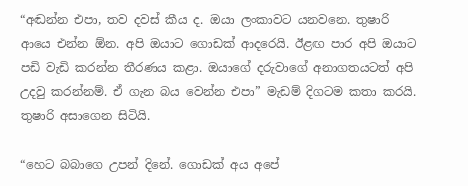“අඬන්න එපා, තව දවස් කීය ද. ඔයා ලංකාවට යනවනෙ. තුෂාරි ආයෙ එන්න ඕන. අපි ඔයාට ගොඩක් ආදරෙයි. ඊළඟ පාර අපි ඔයාට පඩි වැඩි කරන්න තීරණය කළා. ඔයාගේ දරුවාගේ අනාගතයටත් අපි උදවු කරන්නම්. ඒ ගැන බය වෙන්න එපා” මැඩම් දිගටම කතා කරයි. තුෂාරි අසාගෙන සිටියි.

“හෙට බබාගෙ උපන් දිනේ. ගොඩක් අය අපේ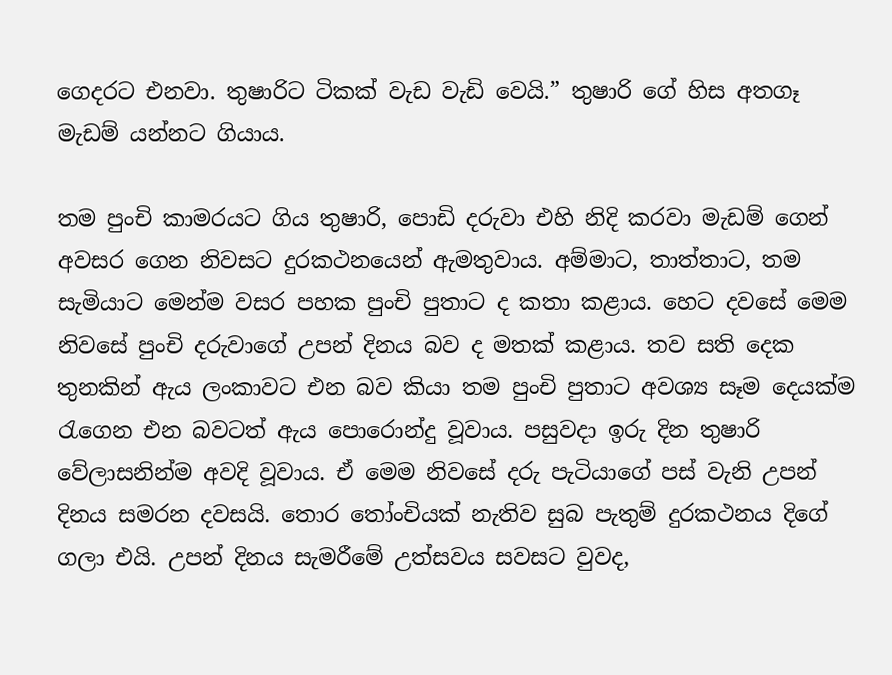ගෙදරට එනවා. තුෂාරිට ටිකක් වැඩ වැඩි වෙයි.” තුෂාරි ගේ හිස අතගෑ මැඩම් යන්නට ගියාය.

තම පුංචි කාමරයට ගිය තුෂාරි, පොඩි දරුවා එහි නිදි කරවා මැඩම් ගෙන් අවසර ගෙන නිවසට දුරකථනයෙන් ඇමතුවාය. අම්මාට, තාත්තාට, තම සැමියාට මෙන්ම වසර පහක පුංචි පුතාට ද කතා කළාය. හෙට දවසේ මෙම නිවසේ පුංචි දරුවාගේ උපන් දිනය බව ද මතක් කළාය. තව සති දෙක තුනකින් ඇය ලංකාවට එන බව කියා තම පුංචි පුතාට අවශ්‍ය සෑම දෙයක්ම රැගෙන එන බවටත් ඇය පොරොන්දු වූවාය. පසුවදා ඉරු දින තුෂාරි වේලාසනින්ම අවදි වූවාය. ඒ මෙම නිවසේ දරු පැටියාගේ පස් වැනි උපන් දිනය සමරන දවසයි. තොර තෝංචියක් නැතිව සුබ පැතුම් දුරකථනය දිගේ ගලා එයි. උපන් දිනය සැමරීමේ උත්සවය සවසට වුවද,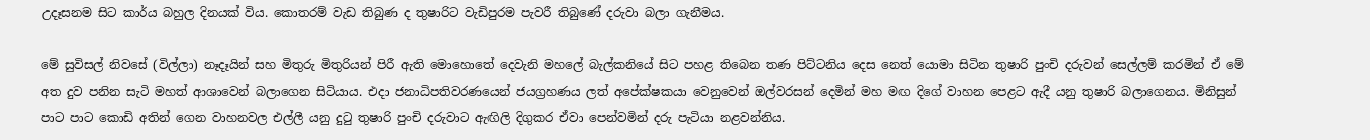උදෑසනම සිට කාර්ය බහුල දිනයක් විය. කොතරම් වැඩ තිබුණ ද තුෂාරිට වැඩිපුරම පැවරී තිබුණේ දරුවා බලා ගැනීමය.

මේ සුවිසල් නිවසේ (විල්ලා) නෑදෑයින් සහ මිතුරු මිතුරියන් පිරී ඇති මොහොතේ දෙවැනි මහලේ බැල්කනියේ සිට පහළ තිබෙන තණ පිට්ටනිය දෙස නෙත් යොමා සිටින තුෂාරි පුංචි දරුවන් සෙල්ලම් කරමින් ඒ මේ අත දුව පනින සැටි මහත් ආශාවෙන් බලාගෙන සිටියාය. එදා ජනාධිපතිවරණයෙන් ජයග්‍රහණය ලත් අපේක්ෂකයා වෙනුවෙන් ඔල්වරසන් දෙමින් මහ මඟ දිගේ වාහන පෙළට ඇදී යනු තුෂාරි බලාගෙනය. මිනිසුන් පාට පාට කොඩි අතින් ගෙන වාහනවල එල්ලී යනු දුටු තුෂාරි පුංචි දරුවාට ඇඟිලි දිගුකර ඒවා පෙන්වමින් දරු පැටියා නළවන්නිය.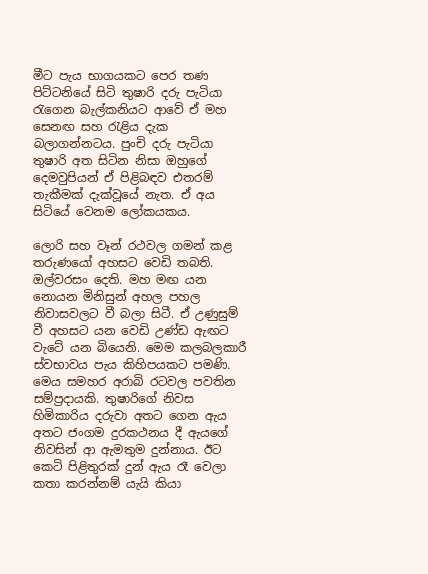මීට පැය භාගයකට පෙර තණ පිට්ටනියේ සිටි තුෂාරි දරු පැටියා රැගෙන බැල්කනියට ආවේ ඒ මහ සෙනඟ සහ රැළිය දැක බලාගන්නටය. පුංචි දරු පැටියා තුෂාරි අත සිටින නිසා ඔහුගේ දෙමවුපියන් ඒ පිළිබඳව එතරම් තැකීමක් දැක්වූයේ නැත. ඒ අය සිටියේ වෙනම ලෝකයකය.

ලොරි සහ වෑන් රථවල ගමන් කළ තරුණයෝ අහසට වෙඩි තබති. ඔල්වරසං දෙති. මහ මඟ යන නොයන මිනිසුන් අහල පහල නිවාසවලට වී බලා සිටී. ඒ උණුසුම් වී අහසට යන වෙඩි උණ්ඩ ඇඟට වැටේ යන බියෙනි. මෙම කලබලකාරී ස්වභාවය පැය කිහිපයකට පමණි. මෙය සමහර අරාබි රටවල පවතින සම්ප්‍රදායකි. තුෂාරිගේ නිවස හිමිකාරිය දරුවා අතට ගෙන ඇය අතට ජංගම දුරකථනය දී ඇයගේ නිවසින් ආ ඇමතුම දුන්නාය. ඊට කෙටි පිළිතුරක් දුන් ඇය රෑ වෙලා කතා කරන්නම් යැයි කියා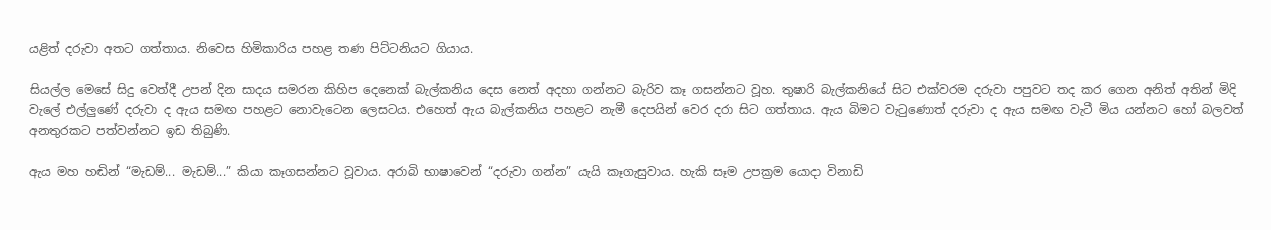යළිත් දරුවා අතට ගත්තාය. නිවෙස හිමිකාරිය පහළ තණ පිට්ටනියට ගියාය.

සියල්ල මෙසේ සිදු වෙත්දී උපන් දින සාදය සමරන කිහිප දෙනෙක් බැල්කනිය දෙස නෙත් අදහා ගන්නට බැරිව කෑ ගසන්නට වූහ. තුෂාරි බැල්කනියේ සිට එක්වරම දරුවා පපුවට තද කර ගෙන අනිත් අතින් මිදි වැලේ එල්ලුණේ දරුවා ද ඇය සමඟ පහළට නොවැටෙන ලෙසටය. එහෙත් ඇය බැල්කනිය පහළට නැමී දෙපයින් වෙර දරා සිට ගත්තාය. ඇය බිමට වැටුණොත් දරුවා ද ඇය සමඟ වැටී මිය යන්නට හෝ බලවත් අනතුරකට පත්වන්නට ඉඩ තිබුණි.

ඇය මහ හඬින් “මැඩම්... මැඩම්...” කියා කෑගසන්නට වූවාය. අරාබි භාෂාවෙන් “දරුවා ගන්න” යැයි කෑගැසුවාය. හැකි සෑම උපක්‍රම යොදා විනාඩි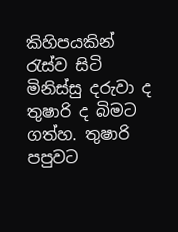කිහිපයකින් රැස්ව සිටි මිනිස්සු දරුවා ද තුෂාරි ද බිමට ගත්හ. තුෂාරි පපුවට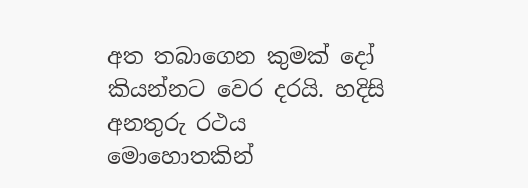අත තබාගෙන කුමක් දෝ කියන්නට වෙර දරයි. හදිසි අනතුරු රථය මොහොතකින්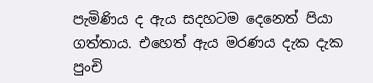පැමිණිය ද ඇය සදහටම දෙනෙත් පියා ගත්තාය. එහෙත් ඇය මරණය දැක දැක පුංචි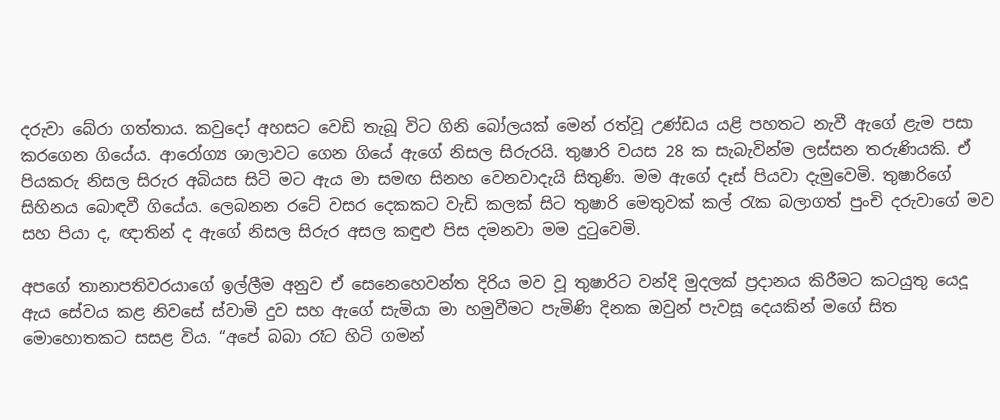දරුවා බේරා ගත්තාය. කවුදෝ අහසට වෙඩි තැබූ විට ගිනි බෝලයක් මෙන් රත්වූ උණ්ඩය යළි පහතට නැවී ඇගේ ළැම පසා කරගෙන ගියේය. ආරෝග්‍ය ශාලාවට ගෙන ගියේ ඇගේ නිසල සිරුරයි. තුෂාරි වයස 28 ක සැබැවින්ම ලස්සන තරුණියකි. ඒ පියකරු නිසල සිරුර අබියස සිටි මට ඇය මා සමඟ සිනහ වෙනවාදැයි සිතුණි. මම ඇගේ දෑස් පියවා දැමුවෙමි. තුෂාරිගේ සිහිනය බොඳවී ගියේය. ලෙබනන රටේ වසර දෙකකට වැඩි කලක් සිට තුෂාරි මෙතුවක් කල් රැක බලාගත් පුංචි දරුවාගේ මව සහ පියා ද, ඥාතින් ද ඇගේ නිසල සිරුර අසල කඳුළු පිස දමනවා මම දුටුවෙමි.

අපගේ තානාපතිවරයාගේ ඉල්ලීම අනුව ඒ සෙනෙහෙවන්ත දිරිය මව වූ තුෂාරිට වන්දි මුදලක් ප්‍රදානය කිරීමට කටයුතු යෙදූ ඇය සේවය කළ නිවසේ ස්වාමි දුව සහ ඇගේ සැමියා මා හමුවීමට පැමිණි දිනක ඔවුන් පැවසූ දෙයකින් මගේ සිත මොහොතකට සසළ විය. “අපේ බබා රෑට හිටි ගමන්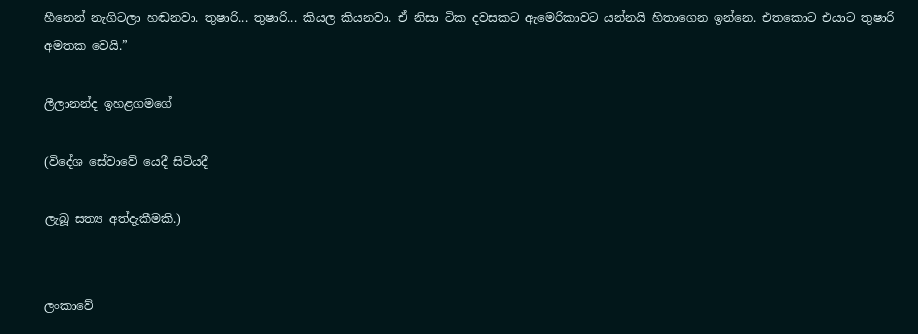හීනෙන් නැගිටලා හඬනවා. තුෂාරි... තුෂාරි... කියල කියනවා. ඒ නිසා ටික දවසකට ඇමෙරිකාවට යන්නයි හිතාගෙන ඉන්නෙ. එතකොට එයාට තුෂාරි අමතක වෙයි.”

ලීලානන්ද ඉහළගමගේ

(විදේශ සේවාවේ යෙදී සිටියදී

ලැබූ සත්‍ය අත්දැකීමකි.)


ලංකාවේ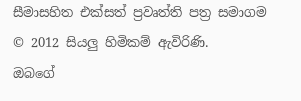සීමාසහිත එක්සත් ප්‍රවෘත්ති පත්‍ර සමාගම
© 2012 සියලු හිමිකම් ඇවිරිණි.
ඔබගේ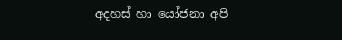අදහස් හා යෝජනා අපි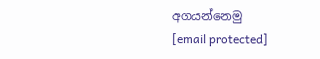අගයන්නෙමු
[email protected]